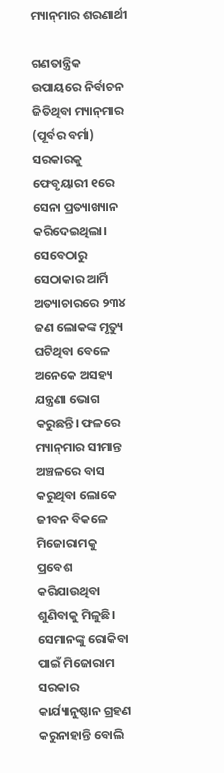ମ୍ୟାନ୍‌ମାର ଶରଣାର୍ଥୀ

ଗଣତାନ୍ତ୍ରିକ ଉପାୟରେ ନିର୍ବାଚନ ଜିତିଥିବା ମ୍ୟାନ୍‌ମାର (ପୂର୍ବର ବର୍ମା) ସରକାରକୁ ଫେବୃୟାରୀ ୧ରେ ସେନା ପ୍ରତ୍ୟାଖ୍ୟାନ କରିଦେଇଥିଲା। ସେବେଠାରୁ ସେଠାକାର ଆର୍ମି ଅତ୍ୟାଚାରରେ ୨୩୪ ଜଣ ଲୋକଙ୍କ ମୃତ୍ୟୁ ଘଟିଥିବା ବେଳେ ଅନେକେ ଅସହ୍ୟ ଯନ୍ତ୍ରଣା ଭୋଗ କରୁଛନ୍ତି। ଫଳରେ ମ୍ୟାନ୍‌ମାର ସୀମାନ୍ତ ଅଞ୍ଚଳରେ ବାସ କରୁଥିବା ଲୋକେ ଜୀବନ ବିକଳେ ମିଜୋରାମକୁ ପ୍ରବେଶ କରିଯାଉଥିବା ଶୁଣିବାକୁ ମିଳୁଛି। ସେମାନଙ୍କୁ ରୋକିବା ପାଇଁ ମିଜୋରାମ ସରକାର କାର୍ଯ୍ୟାନୁଷ୍ଠାନ ଗ୍ରହଣ କରୁନାହାନ୍ତି ବୋଲି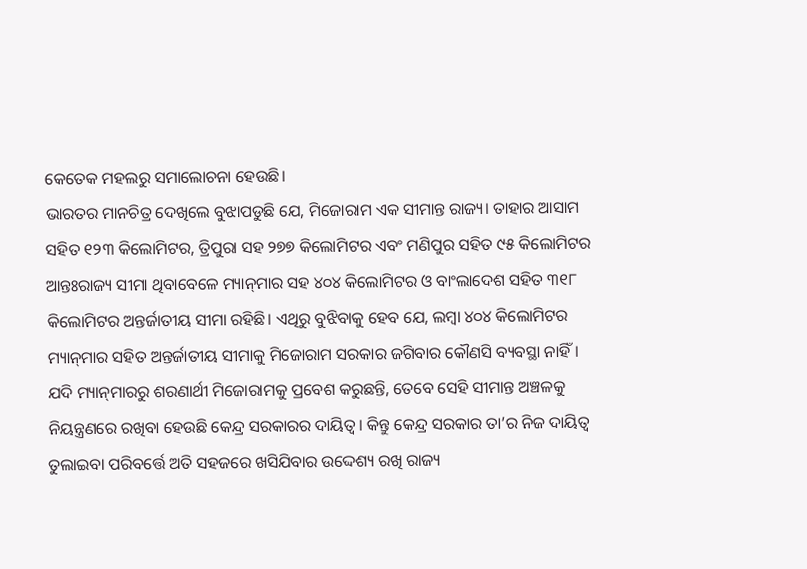କେତେକ ମହଲରୁ ସମାଲୋଚନା ହେଉଛି।
ଭାରତର ମାନଚିତ୍ର ଦେଖିଲେ ବୁଝାପଡୁଛି ଯେ, ମିଜୋରାମ ଏକ ସୀମାନ୍ତ ରାଜ୍ୟ। ତାହାର ଆସାମ ସହିତ ୧୨୩ କିଲୋମିଟର, ତ୍ରିପୁରା ସହ ୨୭୭ କିଲୋମିଟର ଏବଂ ମଣିପୁର ସହିତ ୯୫ କିଲୋମିଟର ଆନ୍ତଃରାଜ୍ୟ ସୀମା ଥିବାବେଳେ ମ୍ୟାନ୍‌ମାର ସହ ୪୦୪ କିଲୋମିଟର ଓ ବାଂଲାଦେଶ ସହିତ ୩୧୮ କିଲୋମିଟର ଅନ୍ତର୍ଜାତୀୟ ସୀମା ରହିଛି। ଏଥିରୁ ବୁଝିବାକୁ ହେବ ଯେ, ଲମ୍ବା ୪୦୪ କିଲୋମିଟର ମ୍ୟାନ୍‌ମାର ସହିତ ଅନ୍ତର୍ଜାତୀୟ ସୀମାକୁ ମିଜୋରାମ ସରକାର ଜଗିବାର କୌଣସି ବ୍ୟବସ୍ଥା ନାହିଁ। ଯଦି ମ୍ୟାନ୍‌ମାରରୁ ଶରଣାର୍ଥୀ ମିଜୋରାମକୁ ପ୍ରବେଶ କରୁଛନ୍ତି, ତେବେ ସେହି ସୀମାନ୍ତ ଅଞ୍ଚଳକୁ ନିୟନ୍ତ୍ରଣରେ ରଖିବା ହେଉଛି କେନ୍ଦ୍ର ସରକାରର ଦାୟିତ୍ୱ। କିନ୍ତୁ କେନ୍ଦ୍ର ସରକାର ତା’ର ନିଜ ଦାୟିତ୍ୱ ତୁଲାଇବା ପରିବର୍ତ୍ତେ ଅତି ସହଜରେ ଖସିଯିବାର ଉଦ୍ଦେଶ୍ୟ ରଖି ରାଜ୍ୟ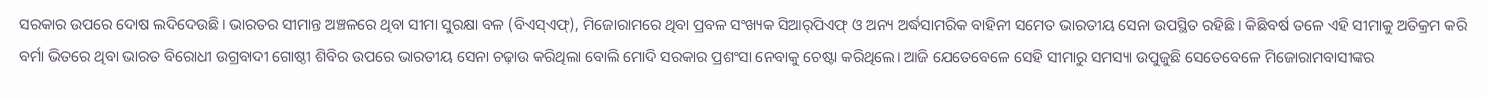ସରକାର ଉପରେ ଦୋଷ ଲଦିଦେଉଛି। ଭାରତର ସୀମାନ୍ତ ଅଞ୍ଚଳରେ ଥିବା ସୀମା ସୁରକ୍ଷା ବଳ (ବିଏସ୍‌ଏଫ୍‌), ମିଜୋରାମରେ ଥିବା ପ୍ରବଳ ସଂଖ୍ୟକ ସିଆର୍‌ପିଏଫ୍‌ ଓ ଅନ୍ୟ ଅର୍ଦ୍ଧସାମରିକ ବାହିନୀ ସମେତ ଭାରତୀୟ ସେନା ଉପସ୍ଥିତ ରହିଛି। କିଛିବର୍ଷ ତଳେ ଏହି ସୀମାକୁ ଅତିକ୍ରମ କରି ବର୍ମା ଭିତରେ ଥିବା ଭାରତ ବିରୋଧୀ ଉଗ୍ରବାଦୀ ଗୋଷ୍ଠୀ ଶିବିର ଉପରେ ଭାରତୀୟ ସେନା ଚଢ଼ାଉ କରିଥିଲା ବୋଲି ମୋଦି ସରକାର ପ୍ରଶଂସା ନେବାକୁ ଚେଷ୍ଟା କରିଥିଲେ। ଆଜି ଯେତେବେଳେ ସେହି ସୀମାରୁ ସମସ୍ୟା ଉପୁଜୁଛି ସେତେବେଳେ ମିଜୋରାମବାସୀଙ୍କର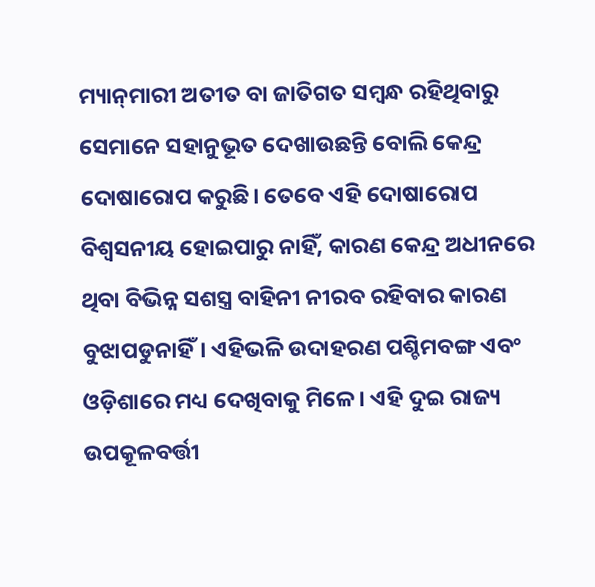ମ୍ୟାନ୍‌ମାରୀ ଅତୀତ ବା ଜାତିଗତ ସମ୍ବନ୍ଧ ରହିଥିବାରୁ ସେମାନେ ସହାନୁଭୂତ ଦେଖାଉଛନ୍ତି ବୋଲି କେନ୍ଦ୍ର ଦୋଷାରୋପ କରୁଛି। ତେବେ ଏହି ଦୋଷାରୋପ ବିଶ୍ୱସନୀୟ ହୋଇପାରୁ ନାହିଁ, କାରଣ କେନ୍ଦ୍ର ଅଧୀନରେ ଥିବା ବିଭିନ୍ନ ସଶସ୍ତ୍ର ବାହିନୀ ନୀରବ ରହିବାର କାରଣ ବୁଝାପଡୁନାହିଁ। ଏହିଭଳି ଉଦାହରଣ ପଶ୍ଚିମବଙ୍ଗ ଏବଂ ଓଡ଼ିଶାରେ ମଧ୍ୟ ଦେଖିବାକୁ ମିଳେ। ଏହି ଦୁଇ ରାଜ୍ୟ ଉପକୂଳବର୍ତ୍ତୀ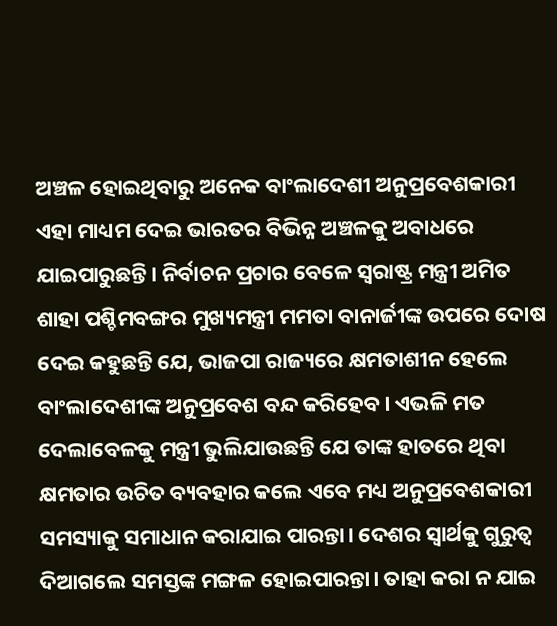ଅଞ୍ଚଳ ହୋଇଥିବାରୁ ଅନେକ ବାଂଲାଦେଶୀ ଅନୁପ୍ରବେଶକାରୀ ଏହା ମାଧ୍ୟମ ଦେଇ ଭାରତର ବିଭିନ୍ନ ଅଞ୍ଚଳକୁ ଅବାଧରେ ଯାଇପାରୁଛନ୍ତି। ନିର୍ବାଚନ ପ୍ରଚାର ବେଳେ ସ୍ବରାଷ୍ଟ୍ର ମନ୍ତ୍ରୀ ଅମିତ ଶାହା ପଶ୍ଚିମବଙ୍ଗର ମୁଖ୍ୟମନ୍ତ୍ରୀ ମମତା ବାନାର୍ଜୀଙ୍କ ଉପରେ ଦୋଷ ଦେଇ କହୁଛନ୍ତି ଯେ, ଭାଜପା ରାଜ୍ୟରେ କ୍ଷମତାଶୀନ ହେଲେ ବାଂଲାଦେଶୀଙ୍କ ଅନୁପ୍ରବେଶ ବନ୍ଦ କରିହେବ। ଏଭଳି ମତ ଦେଲାବେଳକୁ ମନ୍ତ୍ରୀ ଭୁଲିଯାଉଛନ୍ତି ଯେ ତାଙ୍କ ହାତରେ ଥିବା କ୍ଷମତାର ଉଚିତ ବ୍ୟବହାର କଲେ ଏବେ ମଧ୍ୟ ଅନୁପ୍ରବେଶକାରୀ ସମସ୍ୟାକୁ ସମାଧାନ କରାଯାଇ ପାରନ୍ତା। ଦେଶର ସ୍ବାର୍ଥକୁ ଗୁରୁତ୍ୱ ଦିଆଗଲେ ସମସ୍ତଙ୍କ ମଙ୍ଗଳ ହୋଇପାରନ୍ତା। ତାହା କରା ନ ଯାଇ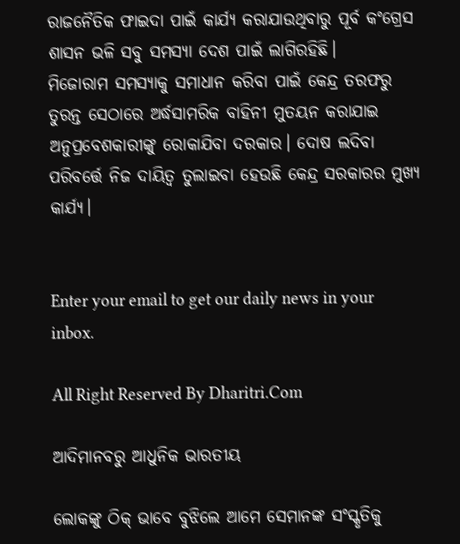ରାଜନୈତିକ ଫାଇଦା ପାଇଁ କାର୍ଯ୍ୟ କରାଯାଉଥିବାରୁ ପୂର୍ବ କଂଗ୍ରେସ ଶାସନ ଭଳି ସବୁ ସମସ୍ୟା ଦେଶ ପାଇଁ ଲାଗିରହିଛି।
ମିଜୋରାମ ସମସ୍ୟାକୁ ସମାଧାନ କରିବା ପାଇଁ କେନ୍ଦ୍ର ତରଫରୁ ତୁରନ୍ତ ସେଠାରେ ଅର୍ଦ୍ଧସାମରିକ ବାହିନୀ ମୁତୟନ କରାଯାଇ ଅନୁପ୍ରବେଶକାରୀଙ୍କୁ ରୋକାଯିବା ଦରକାର। ଦୋଷ ଲଦିବା ପରିବର୍ତ୍ତେ ନିଜ ଦାୟିତ୍ୱ ତୁଲାଇବା ହେଉଛି କେନ୍ଦ୍ର ସରକାରର ମୁଖ୍ୟ କାର୍ଯ୍ୟ।


Enter your email to get our daily news in your inbox.

All Right Reserved By Dharitri.Com

ଆଦିମାନବରୁ ଆଧୁନିକ ଭାରତୀୟ

ଲୋକଙ୍କୁ ଠିକ୍‌ ଭାବେ ବୁଝିଲେ ଆମେ ସେମାନଙ୍କ ସଂସ୍କୃତିକୁ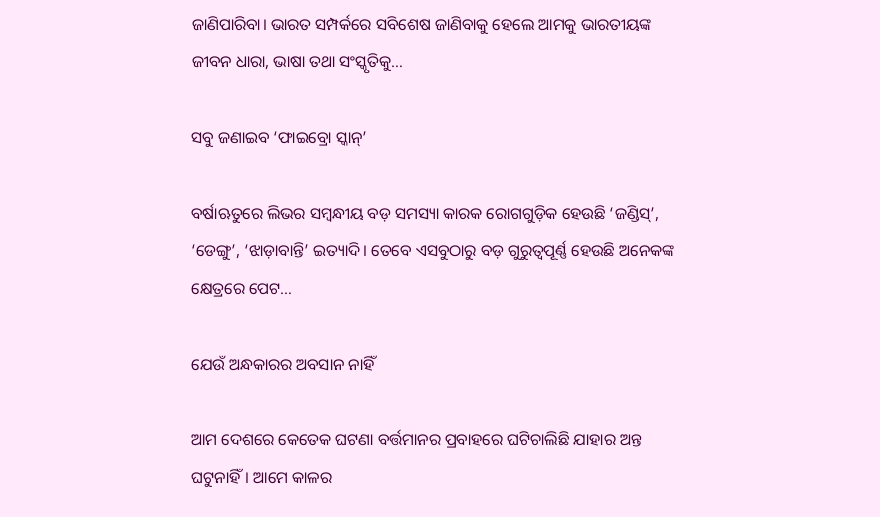ଜାଣିପାରିବା। ଭାରତ ସମ୍ପର୍କରେ ସବିଶେଷ ଜାଣିବାକୁ ହେଲେ ଆମକୁ ଭାରତୀୟଙ୍କ ଜୀବନ ଧାରା, ଭାଷା ତଥା ସଂସ୍କୃତିକୁ…

ସବୁ ଜଣାଇବ ‘ଫାଇବ୍ରୋ ସ୍କାନ୍‌’

ବର୍ଷାଋତୁରେ ଲିଭର ସମ୍ବନ୍ଧୀୟ ବଡ଼ ସମସ୍ୟା କାରକ ରୋଗଗୁଡ଼ିକ ହେଉଛି ‘ଜଣ୍ଡିସ୍‌’, ‘ଡେଙ୍ଗୁ’, ‘ଝାଡ଼ାବାନ୍ତି’ ଇତ୍ୟାଦି। ତେବେ ଏସବୁଠାରୁ ବଡ଼ ଗୁରୁତ୍ୱପୂର୍ଣ୍ଣ ହେଉଛି ଅନେକଙ୍କ କ୍ଷେତ୍ରରେ ପେଟ…

ଯେଉଁ ଅନ୍ଧକାରର ଅବସାନ ନାହିଁ

ଆମ ଦେଶରେ କେତେକ ଘଟଣା ବର୍ତ୍ତମାନର ପ୍ରବାହରେ ଘଟିଚାଲିଛି ଯାହାର ଅନ୍ତ ଘଟୁନାହିଁ। ଆମେ କାଳର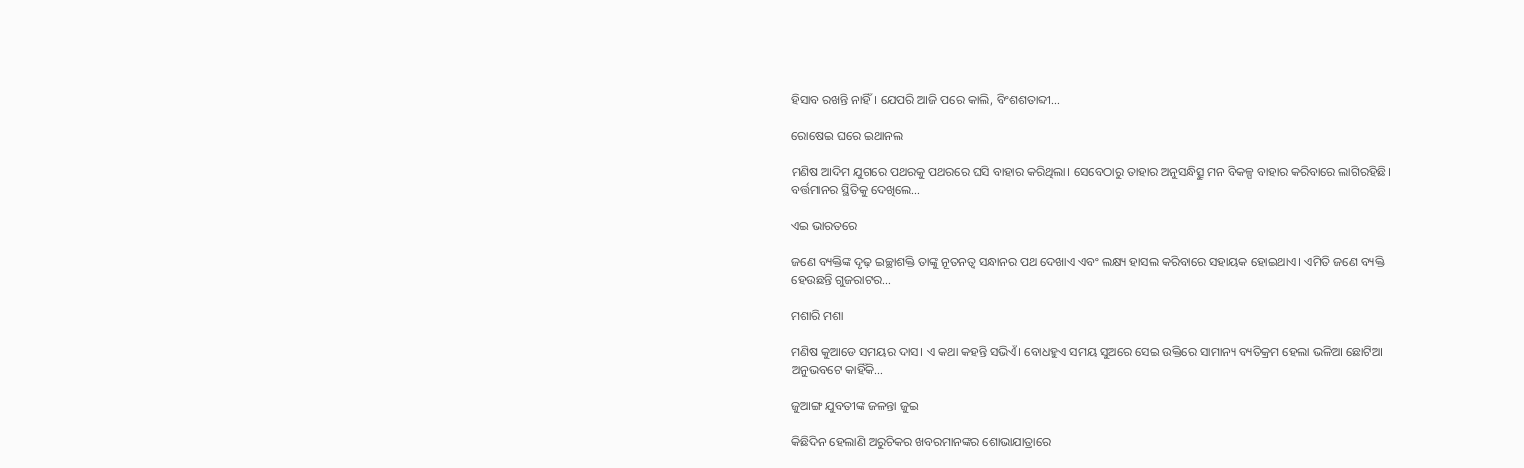ହିସାବ ରଖନ୍ତି ନାହିଁ। ଯେପରି ଆଜି ପରେ କାଲି, ବିଂଶଶତାବ୍ଦୀ…

ରୋଷେଇ ଘରେ ଇଥାନଲ

ମଣିଷ ଆଦିମ ଯୁଗରେ ପଥରକୁ ପଥରରେ ଘସି ବାହାର କରିଥିଲା। ସେବେଠାରୁ ତାହାର ଅନୁସନ୍ଧିତ୍ସୁ ମନ ବିକଳ୍ପ ବାହାର କରିବାରେ ଲାଗିରହିଛି। ବର୍ତ୍ତମାନର ସ୍ଥିତିକୁ ଦେଖିଲେ…

ଏଇ ଭାରତରେ

ଜଣେ ବ୍ୟକ୍ତିଙ୍କ ଦୃଢ଼ ଇଚ୍ଛାଶକ୍ତି ତାଙ୍କୁ ନୂତନତ୍ୱ ସନ୍ଧାନର ପଥ ଦେଖାଏ ଏବଂ ଲକ୍ଷ୍ୟ ହାସଲ କରିବାରେ ସହାୟକ ହୋଇଥାଏ। ଏମିତି ଜଣେ ବ୍ୟକ୍ତି ହେଉଛନ୍ତି ଗୁଜରାଟର…

ମଶାରି ମଶା

ମଣିଷ କୁଆଡେ ସମୟର ଦାସ। ଏ କଥା କହନ୍ତି ସଭିଏଁ। ବୋଧହୁଏ ସମୟ ସୁଅରେ ସେଇ ଉକ୍ତିରେ ସାମାନ୍ୟ ବ୍ୟତିକ୍ରମ ହେଲା ଭଳିଆ ଛୋଟିଆ ଅନୁଭବଟେ କାହିଁକି…

ଜୁଆଙ୍ଗ ଯୁବତୀଙ୍କ ଜଳନ୍ତା ଜୁଇ

କିଛିଦିନ ହେଲାଣି ଅରୁଚିକର ଖବରମାନଙ୍କର ଶୋଭାଯାତ୍ରାରେ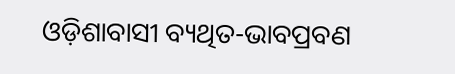ଓଡ଼ିଶାବାସୀ ବ୍ୟଥିତ-ଭାବପ୍ରବଣ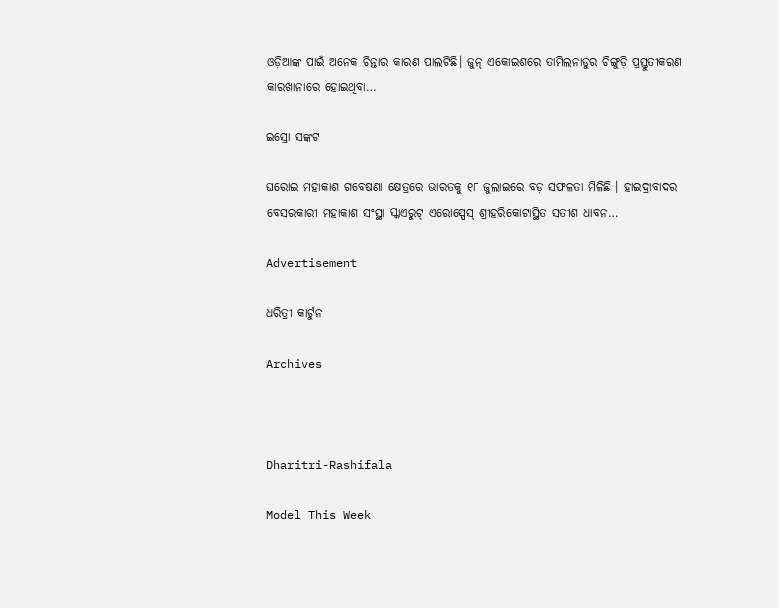ଓଡ଼ିଆଙ୍କ ପାଇଁ ଅନେକ ଚିନ୍ତାର କାରଣ ପାଲଟିଛି। ଜୁନ୍‌ ଏକୋଇଶରେ ତାମିଲନାଡୁର ଚିଙ୍ଗୁଡ଼ି ପ୍ରସ୍ତୁତୀକରଣ କାରଖାନାରେ ହୋଇଥିବା…

ଇସ୍ରୋ ସଙ୍କଟ

ଘରୋଇ ମହାକାଶ ଗବେଷଣା କ୍ଷେତ୍ରରେ ଭାରତକୁ ୧୮ ଜୁଲାଇରେ ବଡ଼ ସଫଳତା ମିଳିଛି । ହାଇଦ୍ରାବାଦର ବେସରକାରୀ ମହାକାଶ ସଂସ୍ଥା ସ୍କାଏରୁଟ୍‌ ଏରୋସ୍ପେସ୍‌ ଶ୍ରୀହରିକୋଟାସ୍ଥିତ ସତୀଶ ଧାବନ…

Advertisement

ଧରିତ୍ରୀ କାର୍ଟୁନ

Archives



Dharitri-Rashifala

Model This Week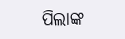ପିଲାଙ୍କ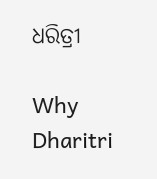ଧରିତ୍ରୀ

Why Dharitri